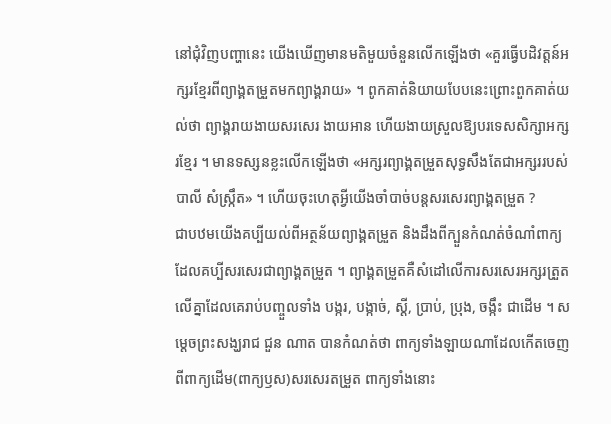នៅជុំវិញបញ្ហានេះ យើងឃើញមានមតិមួយចំនួនលើកឡើងថា «គួរធ្វើបដិវត្តន៍អក្សរខ្មែរពីព្យាង្គតម្រួតមកព្យាង្គរាយ» ។ ពូកគាត់និយាយបែបនេះព្រោះពួកគាត់យល់ថា ព្យាង្គរាយងាយសរសេរ ងាយអាន ហើយងាយស្រួលឱ្យបរទេសសិក្សាអក្សរខ្មែរ ។ មានទស្សនខ្លះលើកឡើងថា «អក្សរព្យាង្គតម្រួតសុទ្ធសឹងតែជាអក្សររបស់បាលី សំស្ក្រឹត» ។ ហើយចុះហេតុអ្វីយើងចាំបាច់បន្តសរសេរព្យាង្គតម្រួត ?
ជាបឋមយើងគប្បីយល់ពីអត្ថន័យព្យាង្គតម្រួត និងដឹងពីក្បួនកំណត់ចំណាំពាក្យដែលគប្បីសរសេរជាព្យាង្គតម្រួត ។ ព្យាង្គតម្រួតគឺសំដៅលើការសរសេរអក្សរត្រួតលើគ្នាដែលគេរាប់បញ្ចួលទាំង បង្ករ, បង្កាច់, ស្ដី, ប្រាប់, ប្រុង, ចង្កឹះ ជាដើម ។ សម្ដេចព្រះសង្ឃរាជ ជួន ណាត បានកំណត់ថា ពាក្យទាំងឡាយណាដែលកើតចេញពីពាក្យដើម(ពាក្យឫស)សរសេរតម្រួត ពាក្យទាំងនោះ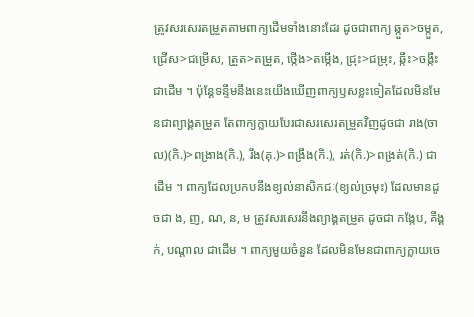ត្រូវសរសេរតម្រួតតាមពាក្យដើមទាំងនោះដែរ ដូចជាពាក្យ ឆ្កួត>ចម្កួត, ជ្រើស>ជម្រើស, ត្រួត>តម្រួត, ថ្កើង>តម្កើង, ជ្រុះ>ជម្រុះ, ឆ្កឹះ>ចង្កឹះ ជាដើម ។ ប៉ុន្តែទន្ទឹមនឹងនេះយើងឃើញពាក្យឫសខ្លះទៀតដែលមិនមែនជាព្យាង្គតម្រួត តែពាក្យក្លាយបែរជាសរសេរតម្រួតវិញដូចជា រាង(ចាល)(កិ.)>ពង្រាង(កិ.), រឹង(គុ.)>ពង្រឹង(កិ.), រត់(កិ.)>ពង្រត់(កិ.) ជាដើម ។ ពាក្យដែលប្រកបនឹងខ្យល់នាសិកជៈ(ខ្យល់ច្រមុះ) ដែលមានដូចជា ង, ញ, ណ, ន, ម ត្រូវសរសេរនឹងព្យាង្គតម្រួត ដូចជា កង្កែប, គីង្គក់, បណ្ដាល ជាដើម ។ ពាក្យមួយចំនួន ដែលមិនមែនជាពាក្យក្លាយចេ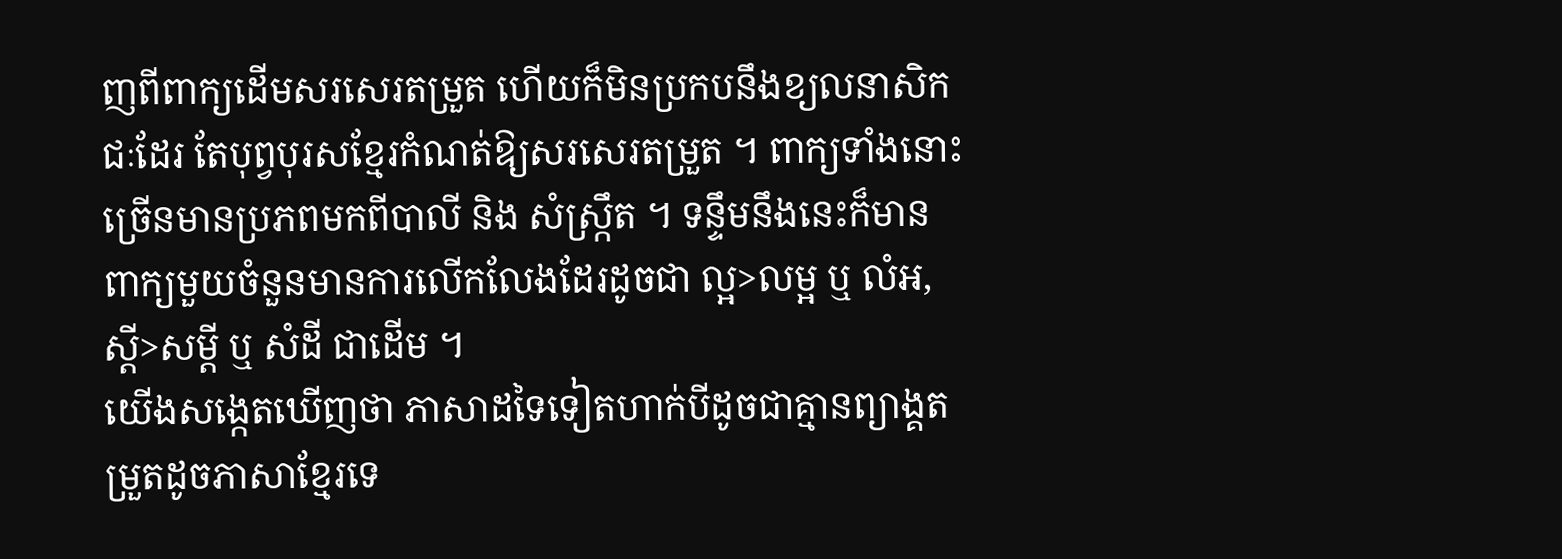ញពីពាក្យដើមសរសេរតម្រួត ហើយក៏មិនប្រកបនឹងខ្យលនាសិកជៈដែរ តែបុព្វបុរសខ្មែរកំណត់ឱ្យសរសេរតម្រួត ។ ពាក្យទាំងនោះច្រើនមានប្រភពមកពីបាលី និង សំស្ក្រឹត ។ ទន្ទឹមនឹងនេះក៏មានពាក្យមួយចំនួនមានការលើកលែងដែរដូចជា ល្អ>លម្អ ឬ លំអ, ស្ដី>សម្ដី ឬ សំដី ជាដើម ។
យើងសង្កេតឃើញថា ភាសាដទៃទៀតហាក់បីដូចជាគ្មានព្យាង្គតម្រួតដូចភាសាខ្មែរទេ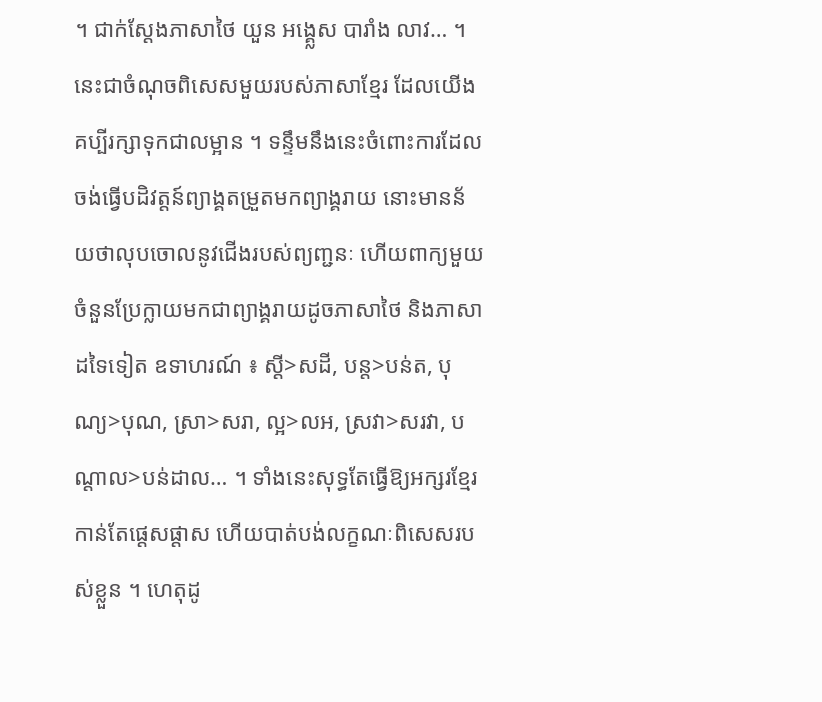។ ជាក់ស្ដែងភាសាថៃ យួន អង្គ្លេស បារាំង លាវ… ។ នេះជាចំណុចពិសេសមួយរបស់ភាសាខ្មែរ ដែលយើងគប្បីរក្សាទុកជាលម្អាន ។ ទន្ទឹមនឹងនេះចំពោះការដែលចង់ធ្វើបដិវត្តន៍ព្យាង្គតម្រួតមកព្យាង្គរាយ នោះមានន័យថាលុបចោលនូវជើងរបស់ព្យញ្ជនៈ ហើយពាក្យមួយចំនួនប្រែក្លាយមកជាព្យាង្គរាយដូចភាសាថៃ និងភាសាដទៃទៀត ឧទាហរណ៍ ៖ ស្ដី>សដី, បន្ត>បន់ត, បុណ្យ>បុណ, ស្រា>សរា, ល្អ>លអ, ស្រវា>សរវា, បណ្ដាល>បន់ដាល… ។ ទាំងនេះសុទ្ធតែធ្វើឱ្យអក្សរខ្មែរកាន់តែផ្ដេសផ្ដាស ហើយបាត់បង់លក្ខណៈពិសេសរបស់ខ្លួន ។ ហេតុដូ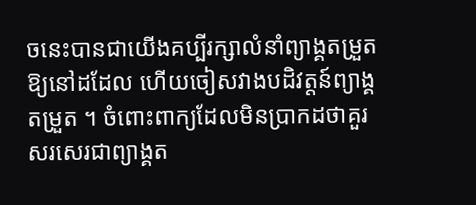ចនេះបានជាយើងគប្បីរក្សាលំនាំព្យាង្គតម្រួតឱ្យនៅដដែល ហើយចៀសវាងបដិវត្តន៍ព្យាង្គតម្រួត ។ ចំពោះពាក្យដែលមិនប្រាកដថាគួរសរសេរជាព្យាង្គត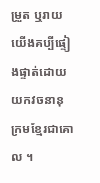ម្រួត ឬរាយ យើងគប្បីផ្ទៀងផ្ទាត់ដោយយកវចនានុក្រមខ្មែរជាគោល ។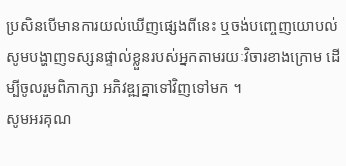ប្រសិនបើមានការយល់ឃើញផ្សេងពីនេះ ឬចង់បញ្ចេញយោបល់ សូមបង្ហាញទស្សនផ្ទាល់ខ្លួនរបស់អ្នកតាមរយៈវិចារខាងក្រោម ដើម្បីចូលរួមពិភាក្សា អភិវឌ្ឍគ្នាទៅវិញទៅមក ។
សូមអរគុណ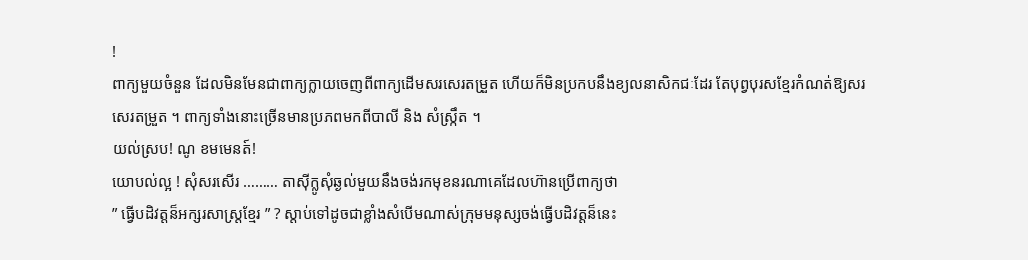!
ពាក្យមួយចំនួន ដែលមិនមែនជាពាក្យក្លាយចេញពីពាក្យដើមសរសេរតម្រួត ហើយក៏មិនប្រកបនឹងខ្យលនាសិកជៈដែរ តែបុព្វបុរសខ្មែរកំណត់ឱ្យសរសេរតម្រួត ។ ពាក្យទាំងនោះច្រើនមានប្រភពមកពីបាលី និង សំស្ក្រឹត ។
យល់ស្រប! ណូ ខមមេនត៍!
យោបល់ល្អ ! សុំសរសើរ ……… តាស៊ីក្លូសុំឆ្ងល់មួយនឹងចង់រកមុខនរណាគេដែលហ៊ានប្រើពាក្យថា
” ធ្វើបដិវត្តន៏អក្សរសាស្ត្រខ្មែរ ” ? ស្តាប់ទៅដូចជាខ្លាំងសំបើមណាស់ក្រុមមនុស្សចង់ធ្វើបដិវត្តន៏នេះ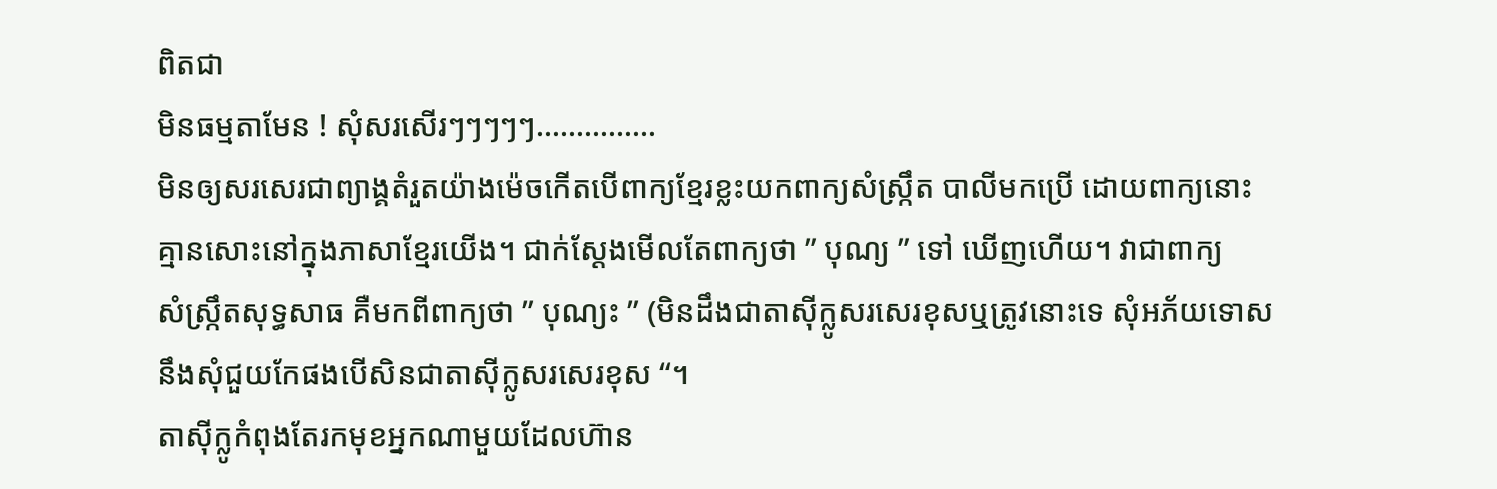ពិតជា
មិនធម្មតាមែន ! សុំសរសើរៗៗៗៗៗ……………
មិនឲ្យសរសេរជាព្យាង្គតំរួតយ៉ាងម៉េចកើតបើពាក្យខ្មែរខ្លះយកពាក្យសំស្ក្រឹត បាលីមកប្រើ ដោយពាក្យនោះ
គ្មានសោះនៅក្នុងភាសាខ្មែរយើង។ ជាក់ស្តែងមើលតែពាក្យថា ” បុណ្យ ” ទៅ ឃើញហើយ។ វាជាពាក្យ
សំស្រ្កឹតសុទ្ធសាធ គឺមកពីពាក្យថា ” បុណ្យះ ” (មិនដឹងជាតាស៊ីក្លូសរសេរខុសឬត្រូវនោះទេ សុំអភ័យទោស
នឹងសុំជួយកែផងបើសិនជាតាស៊ីក្លូសរសេរខុស “។
តាស៊ីក្លូកំពុងតែរកមុខអ្នកណាមួយដែលហ៊ាន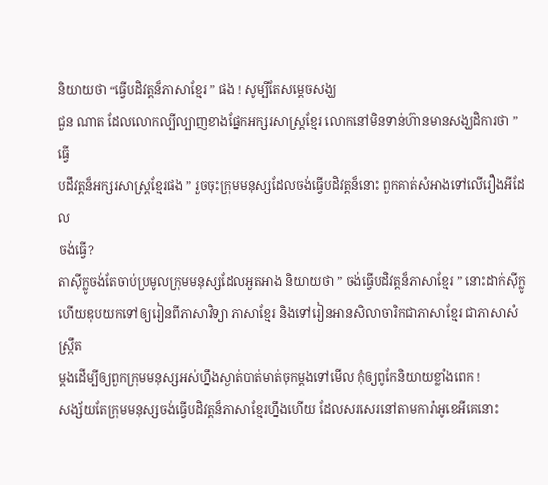និយាយថា “ធ្វើបដិវត្តន៏ភាសាខ្មែរ ” ផង ! សូម្បីតែសម្តេចសង្ឃ
ជួន ណាត ដែលលោកល្បីល្បាញខាងផ្នែកអក្សរសាស្រ្តខ្មែរ លោកនៅមិនទាន់ហ៊ានមានសង្ឃដិការថា ” ធ្វើ
បដឹវត្តន៏អក្សរសាស្រ្តខ្មែរផង ” រួចចុះក្រុមមនុស្សដែលចង់ធ្វើបដិវត្តន៏នោះ ពួកគាត់សំអាងទៅលើរឿងអីដែល
ចង់ធ្វើ?
តាស៊ីក្លូចង់តែចាប់ប្រមូលក្រុមមនុស្សដែលអួតអាង និយាយថា ” ចង់ធ្វើបដិវត្តន៏ភាសាខ្មែរ ” នោះដាក់ស៊ីក្លូ
ហើយឌុបយកទៅឲ្យរៀនពីភាសាវិទ្យា ភាសាខ្មែរ និងទៅរៀនអានសិលាចារិកជាភាសាខ្មែរ ជាភាសាសំស្រ្កឹត
ម្តងដើម្បីឲ្យពួកក្រុមមនុស្សអស់ហ្នឹងស្ងាត់បាត់មាត់ចុកម្តងទៅមើល កុំឲ្យពូកែនិយាយខ្លាំងពេក !
សង្ស័យតែក្រុមមនុស្សចង់ធ្វើបដិវត្តន៏ភាសាខ្មែរហ្នឹងហើយ ដែលសរសេរនៅតាមការ៉ាអូខេអីគេនោះ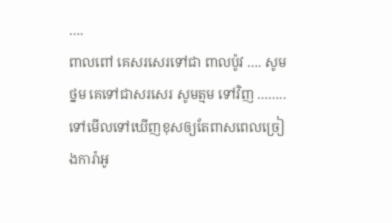….
ពាលពៅ គេសរសេរទៅជា ពាលប៉ូវ …. សូមថ្នម គេទៅជាសរសេរ សូមត្មម ទៅវិញ ……..
ទៅមើលទៅឃើញខុសឲ្យតែពាសពេលច្រៀងការ៉ាអូ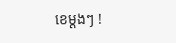ខេម្តងៗ !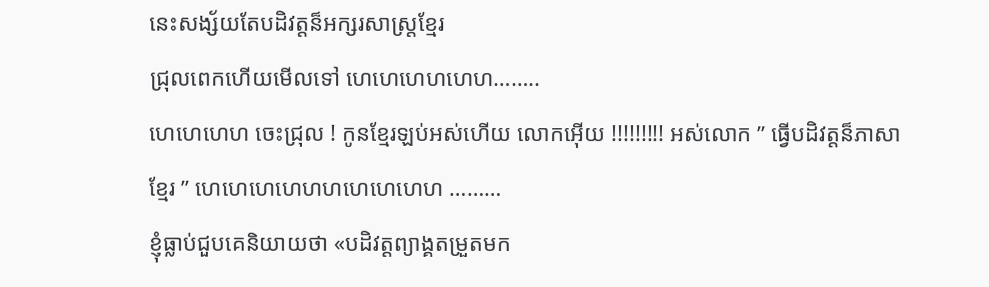នេះសង្ស័យតែបដិវត្តន៏អក្សរសាស្ត្រខ្មែរ
ជ្រុលពេកហើយមើលទៅ ហេហេហេហហេហ……..
ហេហេហេហ ចេះជ្រុល ! កូនខ្មែរឡប់អស់ហើយ លោកអ៊ើយ !!!!!!!!! អស់លោក ” ធ្វើបដិវត្តន៏ភាសា
ខ្មែរ ” ហេហេហេហេហហហេហេហេហ ………
ខ្ញុំធ្លាប់ជួបគេនិយាយថា «បដិវត្តព្យាង្គតម្រួតមក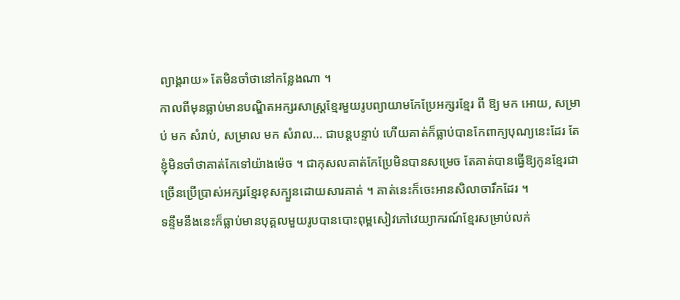ព្យាង្គរាយ» តែមិនចាំថានៅកន្លែងណា ។
កាលពីមុនធ្លាប់មានបណ្ឌិតអក្សរសាស្ត្រខ្មែរមួយរូបព្យាយាមកែប្រែអក្សរខ្មែរ ពី ឱ្យ មក អោយ, សម្រាប់ មក សំរាប់, សម្រាល មក សំរាល… ជាបន្តបន្ទាប់ ហើយគាត់ក៏ធ្លាប់បានកែពាក្យបុណ្យនេះដែរ តែខ្ញុំមិនចាំថាគាត់កែទៅយ៉ាងម៉េច ។ ជាកុសលគាត់កែប្រែមិនបានសម្រេច តែគាត់បានធ្វើឱ្យកូនខ្មែរជាច្រើនប្រើប្រាស់អក្សរខ្មែរខុសក្បួនដោយសារគាត់ ។ គាត់នេះក៏ចេះអានសិលាចារឹកដែរ ។
ទន្ទឹមនឹងនេះក៏ធ្លាប់មានបុគ្គលមួយរូបបានបោះពុម្ពសៀវភៅវេយ្យាករណ៍ខ្មែរសម្រាប់លក់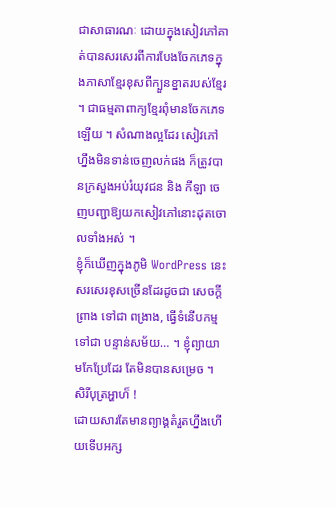ជាសាធារណៈ ដោយក្នុងសៀវភៅគាត់បានសរសេរពីការបែងចែកភេទក្នុងភាសាខ្មែរខុសពីក្បួនខ្នាតរបស់ខ្មែរ ។ ជាធម្មតាពាក្យខ្មែរពុំមានចែកភេទឡើយ ។ សំណាងល្អដែរ សៀវភៅហ្នឹងមិនទាន់ចេញលក់ផង ក៏ត្រូវបានក្រសួងអប់រំយុវជន និង កីឡា ចេញបញ្ជាឱ្យយកសៀវភៅនោះដុតចោលទាំងអស់ ។
ខ្ញុំក៏ឃើញក្នុងភូមិ WordPress នេះសរសេរខុសច្រើនដែរដូចជា សេចក្ដីព្រាង ទៅជា ពង្រាង, ធ្វើទំនើបកម្ម ទៅជា បន្ទាន់សម័យ… ។ ខ្ញុំព្យាយាមកែប្រែដែរ តែមិនបានសម្រេច ។
សិរីបុត្រអ្ហាហ៏ !
ដោយសារតែមានព្យាង្គតំរួតហ្នឹងហើយទើបអក្ស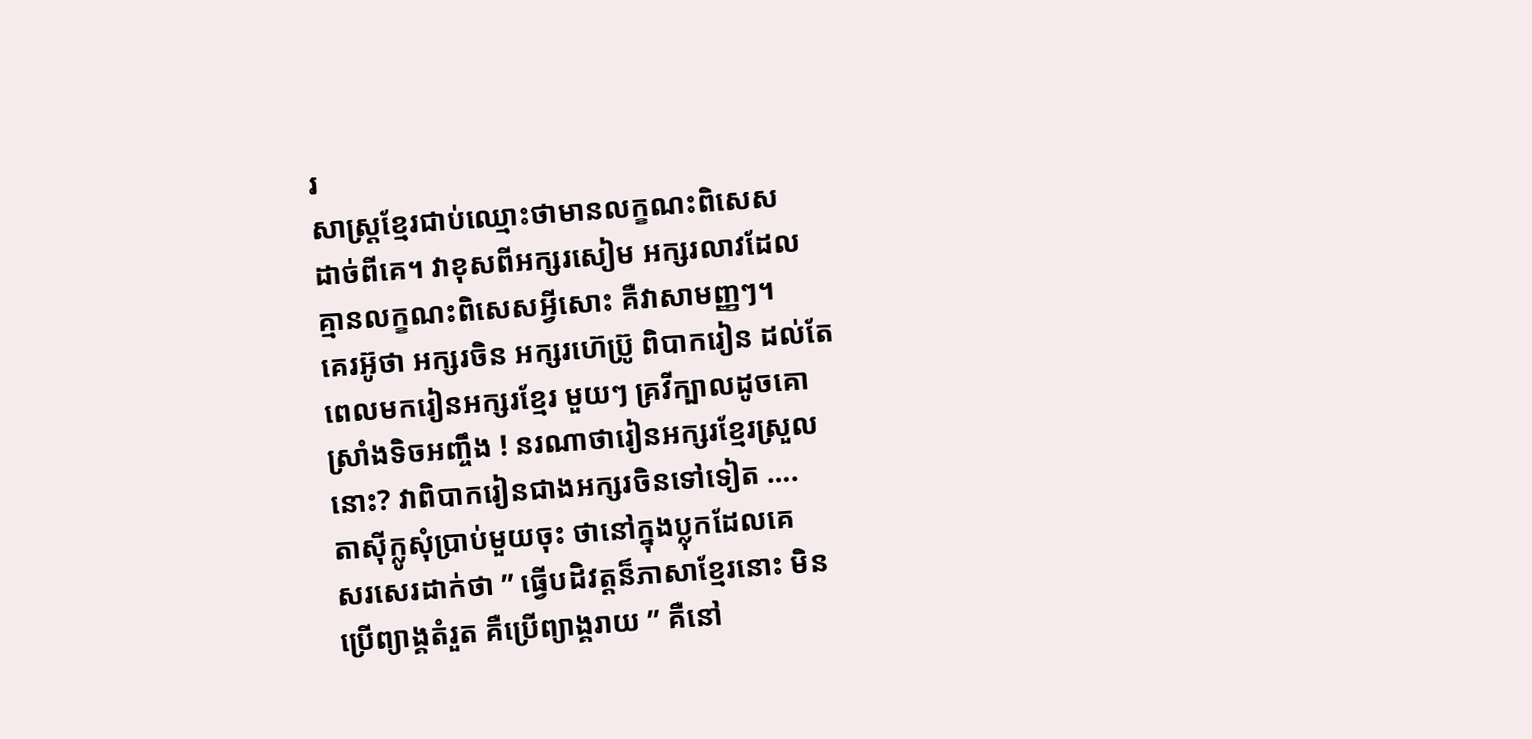រ
សាស្រ្តខ្មែរជាប់ឈ្មោះថាមានលក្ខណះពិសេស
ដាច់ពីគេ។ វាខុសពីអក្សរសៀម អក្សរលាវដែល
គ្មានលក្ខណះពិសេសអ្វីសោះ គឺវាសាមញ្ញៗ។
គេរអ៊ូថា អក្សរចិន អក្សរហ៊េប្រ៊ូ ពិបាករៀន ដល់តែ
ពេលមករៀនអក្សរខ្មែរ មួយៗ គ្រវីក្បាលដូចគោ
ស្រាំងទិចអញ្ចឹង ! នរណាថារៀនអក្សរខ្មែរស្រួល
នោះ? វាពិបាករៀនជាងអក្សរចិនទៅទៀត ….
តាស៊ីក្លូសុំប្រាប់មួយចុះ ថានៅក្នុងប្លុកដែលគេ
សរសេរដាក់ថា ” ធ្វើបដិវត្តន៏ភាសាខ្មែរនោះ មិន
ប្រើព្យាង្គតំរួត គឺប្រើព្យាង្គរាយ ” គឺនៅ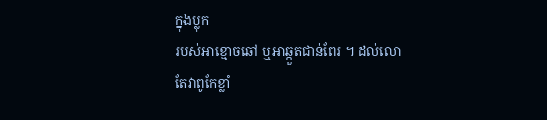ក្នុងប្លុក
របស់អាខ្មោចឆៅ ឬអាឆ្កួតជាន់ពែរ ។ ដល់លោ
តែវាពូកែខ្លាំ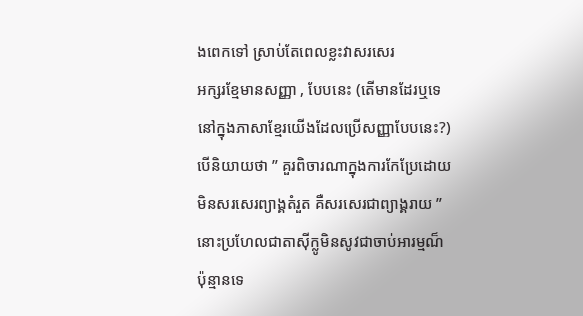ងពេកទៅ ស្រាប់តែពេលខ្លះវាសរសេរ
អក្សរខ្មែមានសញ្ញា , បែបនេះ (តើមានដែរឬទេ
នៅក្នុងភាសាខ្មែរយើងដែលប្រើសញ្ញាបែបនេះ?)
បើនិយាយថា ” គួរពិចារណាក្នុងការកែប្រែដោយ
មិនសរសេរព្យាង្គតំរួត គឺសរសេរជាព្យាង្គរាយ ”
នោះប្រហែលជាតាស៊ីក្លូមិនសូវជាចាប់អារម្មណ៏
ប៉ុន្មានទេ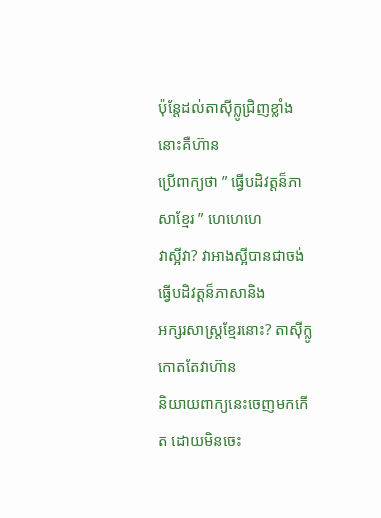ប៉ុន្តែដល់តាស៊ីក្លូជ្រិញខ្លាំងនោះគឺហ៊ាន
ប្រើពាក្យថា ” ធ្វើបដិវត្តន៏ភាសាខ្មែរ ” ហេហេហេ
វាស្អីវា? វាអាងស្អីបានជាចង់ធ្វើបដិវត្តន៏ភាសានិង
អក្សរសាស្ត្រខ្មែរនោះ? តាស៊ីក្លូកោតតែវាហ៊ាន
និយាយពាក្យនេះចេញមកកើត ដោយមិនចេះ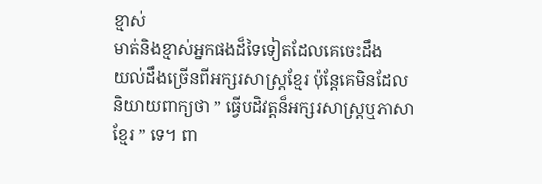ខ្មាស់
មាត់និងខ្មាស់អ្នកផងដ៏ទៃទៀតដែលគេចេះដឹង
យល់ដឹងច្រើនពីអក្សរសាស្ត្រខ្មែរ ប៉ុន្តែគេមិនដែល
និយាយពាក្យថា ” ធ្វើបដិវត្តន៏អក្សរសាស្ត្រឬភាសា
ខ្មែរ ” ទេ។ ពា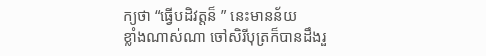ក្យថា “ធ្វើបដិវត្តន៏ ” នេះមានន័យ
ខ្លាំងណាស់ណា ចៅសិរីបុត្រក៏បានដឹងរួ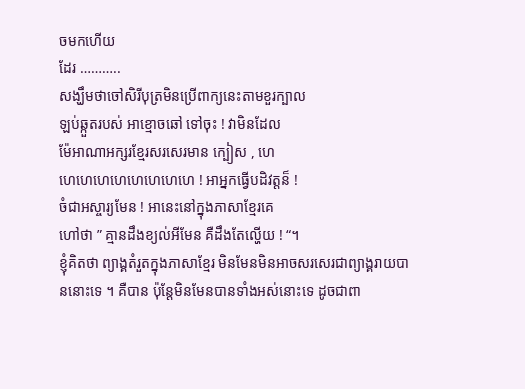ចមកហើយ
ដែរ ………..
សង្ឃឹមថាចៅសិរីបុត្រមិនប្រើពាក្យនេះតាមខួរក្បាល
ឡប់ឆ្កួតរបស់ អាខ្មោចឆៅ ទៅចុះ ! វាមិនដែល
ម៉ែអាណាអក្សរខ្មែរសរសេរមាន ក្បៀស , ហេ
ហេហេហេហេហេហេហេហេ ! អាអ្នកធ្វើបដិវត្តន៏ !
ចំជាអស្ចារ្យមែន ! អានេះនៅក្នុងភាសាខ្មែរគេ
ហៅថា ” គ្មានដឹងខ្យល់អីមែន គឺដឹងតែល្ហើយ ! “។
ខ្ញុំគិតថា ព្យាង្គតំរួតក្នុងភាសាខ្មែរ មិនមែនមិនអាចសរសេរជាព្យាង្គរាយបាននោះទេ ។ គឺបាន ប៉ុន្តែមិនមែនបានទាំងអស់នោះទេ ដូចជាពា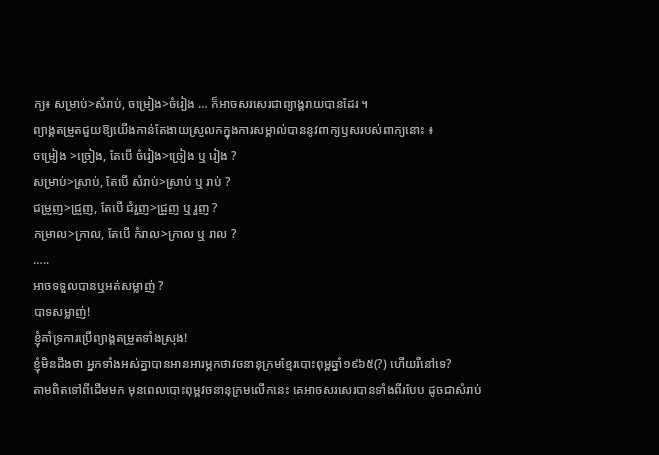ក្យ៖ សម្រាប់>សំរាប់, ចម្រៀង>ចំរៀង … ក៏អាចសរសេរជាព្យាង្គរាយបានដែរ ។
ព្យាង្គតម្រួតជួយឱ្យយើងកាន់តែងាយស្រួលកក្នុងការសម្គាល់បាននូវពាក្យឫសរបស់ពាក្យនោះ ៖
ចម្រៀង >ច្រៀង, តែបើ ចំរៀង>ច្រៀង ឬ រៀង ?
សម្រាប់>ស្រាប់, តែបើ សំរាប់>ស្រាប់ ឬ រាប់ ?
ជម្រួញ>ជ្រួញ, តែបើ ជំរួញ>ជ្រួញ ឬ រួញ ?
កម្រាល>ក្រាល, តែបើ កំរាល>ក្រាល ឬ រាល ?
…..
អាចទទួលបានឬអត់សម្លាញ់ ?
បាទសម្លាញ់!
ខ្ញុំគាំទ្រការប្រើព្យាង្គតម្រួតទាំងស្រុង!
ខ្ញុំមិនដឹងថា អ្នកទាំងអស់គ្នាបានអានអារម្ភកថាវចនានុក្រមខ្មែរបោះពុម្ពឆ្នាំ១៩៦៥(?) ហើយរឺនៅទេ?
តាមពិតទៅពីដើមមក មុនពេលបោះពុម្ពវចនានុក្រមលើកនេះ គេអាចសរសេរបានទាំងពីរបែប ដូចជាសំរាប់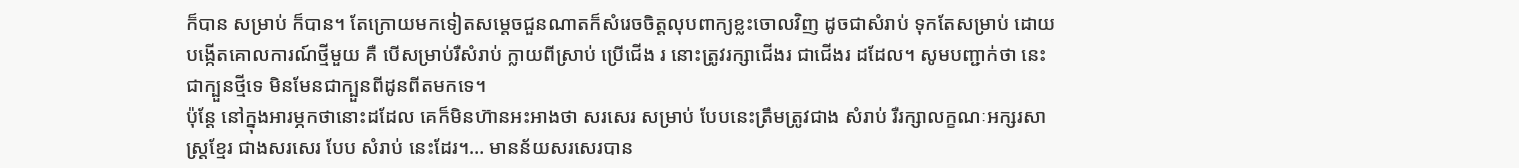ក៏បាន សម្រាប់ ក៏បាន។ តែក្រោយមកទៀតសម្តេចជួនណាតក៏សំរេចចិត្តលុបពាក្យខ្លះចោលវិញ ដូចជាសំរាប់ ទុកតែសម្រាប់ ដោយបង្កើតគោលការណ៍ថ្មីមួយ គឺ បើសម្រាប់រឺសំរាប់ ក្លាយពីស្រាប់ ប្រើជើង រ នោះត្រូវរក្សាជើងរ ជាជើងរ ដដែល។ សូមបញ្ជាក់ថា នេះជាក្បួនថ្មីទេ មិនមែនជាក្បួនពីដូនពីតមកទេ។
ប៉ុន្តែ នៅក្នុងអារម្ភកថានោះដដែល គេក៏មិនហ៊ានអះអាងថា សរសេរ សម្រាប់ បែបនេះត្រឹមត្រូវជាង សំរាប់ រឺរក្សាលក្ខណៈអក្សរសាស្ត្រខ្មែរ ជាងសរសេរ បែប សំរាប់ នេះដែរ។… មានន័យសរសេរបាន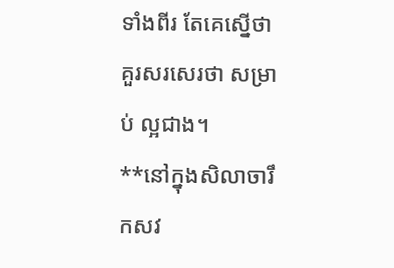ទាំងពីរ តែគេស្នើថា គួរសរសេរថា សម្រាប់ ល្អជាង។
**នៅក្នុងសិលាចារឹកសវ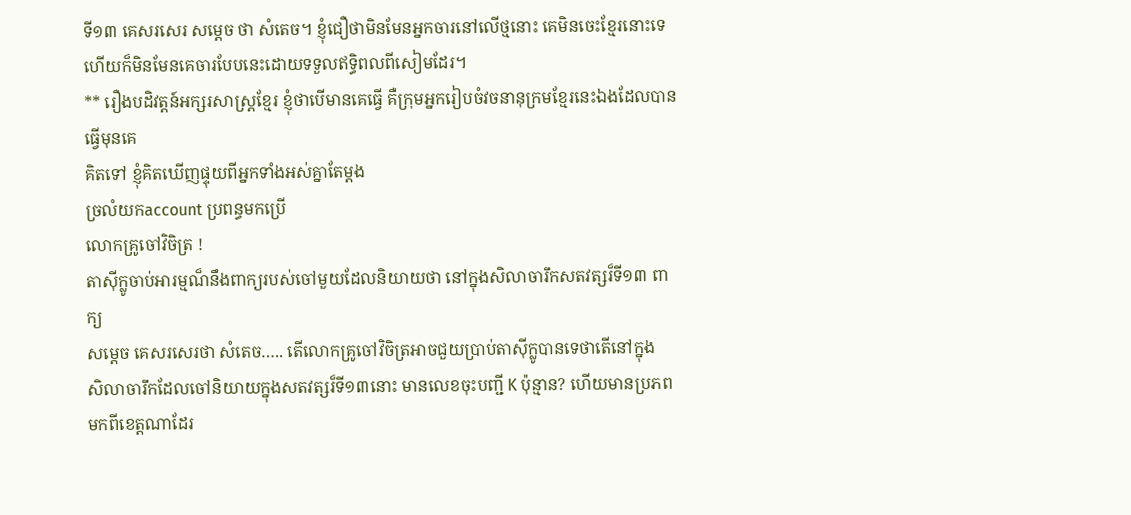ទី១៣ គេសរសេរ សម្តេច ថា សំតេច។ ខ្ញុំជឿថាមិនមែនអ្នកចារនៅលើថ្មនោះ គេមិនចេះខ្មែរនោះទេ ហើយក៏មិនមែនគេចារបែបនេះដោយទទួលឥទ្ធិពលពីសៀមដែរ។
** រឿងបដិវត្តន៍អក្សរសាស្ត្រខ្មែរ ខ្ញុំថាបើមានគេធ្វើ គឺក្រុមអ្នករៀបចំវចនានុក្រមខ្មែរនេះឯងដែលបានធ្វើមុនគេ
គិតទៅ ខ្ញុំគិតឃើញផ្ទុយពីអ្នកទាំងអស់គ្នាតែម្តង
ច្រលំយកaccount ប្រពន្ធមកប្រើ
លោកគ្រូចៅវិចិត្រ !
តាស៊ីក្លូចាប់អារម្មណ៏នឹងពាក្យរបស់ចៅមួយដែលនិយាយថា នៅក្នុងសិលាចារឹកសតវត្សរ៏ទី១៣ ពាក្យ
សម្តេច គេសរសេរថា សំតេច….. តើលោកគ្រូចៅវិចិត្រអាចជួយប្រាប់តាស៊ីក្លូបានទេថាតើនៅក្នុង
សិលាចារឹកដែលចៅនិយាយក្នុងសតវត្សរ៏ទី១៣នោះ មានលេខចុះបញ្ជី K ប៉ុន្មាន? ហើយមានប្រភព
មកពីខេត្តណាដែរ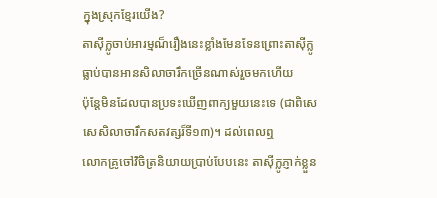ក្នុងស្រុកខ្មែរយើង?
តាស៊ីក្លូចាប់អារម្មណ៏រឿងនេះខ្លាំងមែនទែនព្រោះតាស៊ីក្លូធ្លាប់បានអានសិលាចារឹកច្រើនណាស់រួចមកហើយ
ប៉ុន្តែមិនដែលបានប្រទះឃើញពាក្យមួយនេះទេ (ជាពិសេសេសិលាចារឹកសតវត្សរ៏ទី១៣)។ ដល់ពេលឮ
លោកគ្រូចៅវិចិត្រនិយាយប្រាប់បែបនេះ តាស៊ីក្លូភ្ញាក់ខ្លួន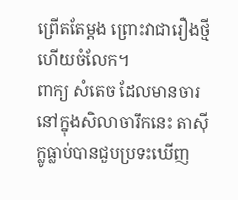ព្រើតតែម្តង ព្រោះវាជារឿងថ្មីហើយចំលែក។
ពាក្យ សំតេច ដែលមានចារនៅក្នុងសិលាចារឹកនេះ តាស៊ីក្លូធ្លាប់បានជួបប្រទះឃើញ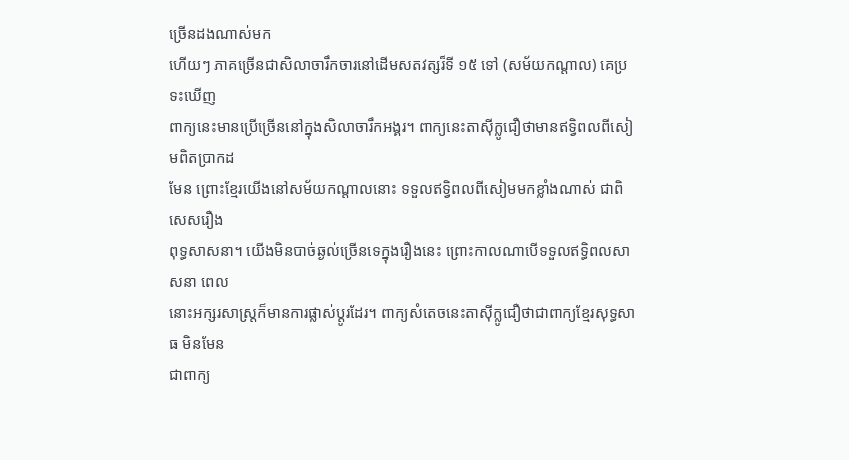ច្រើនដងណាស់មក
ហើយៗ ភាគច្រើនជាសិលាចារឹកចារនៅដើមសតវត្សរ៏ទី ១៥ ទៅ (សម័យកណ្តាល) គេប្រទះឃើញ
ពាក្យនេះមានប្រើច្រើននៅក្នុងសិលាចារឹកអង្គរ។ ពាក្យនេះតាស៊ីក្លូជឿថាមានឥទ្វិពលពីសៀមពិតប្រាកដ
មែន ព្រោះខ្មែរយើងនៅសម័យកណ្តាលនោះ ទទួលឥទិ្វពលពីសៀមមកខ្លាំងណាស់ ជាពិសេសរឿង
ពុទ្ធសាសនា។ យើងមិនបាច់ឆ្ងល់ច្រើនទេក្នុងរឿងនេះ ព្រោះកាលណាបើទទួលឥទិ្ធពលសាសនា ពេល
នោះអក្សរសាស្ត្រក៏មានការផ្លាស់ប្តូរដែរ។ ពាក្យសំតេចនេះតាស៊ីក្លូជឿថាជាពាក្យខ្មែរសុទ្ធសាធ មិនមែន
ជាពាក្យ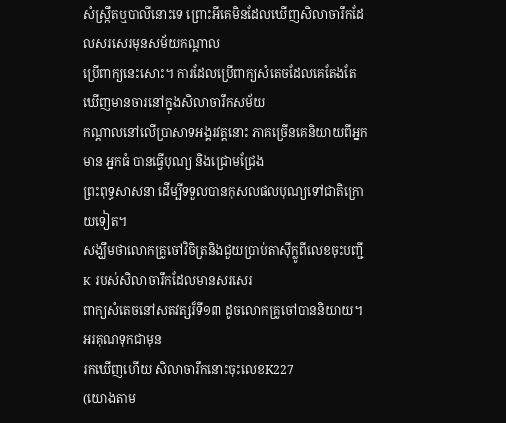សំស្រ្កឹតឬបាលីនោះទេ ព្រោះអីគេមិនដែលឃើញសិលាចារឹកដែលសរសេរមុនសម័យកណ្តាល
ប្រើពាក្យនេះសោះ។ ការដែលប្រើពាក្យសំតេចដែលគេតែងតែឃើញមានចារនៅក្នុងសិលាចារឹកសម័យ
កណ្តាលនៅលើប្រាសាទអង្គរវត្តនោះ ភាគច្រើនគេនិយាយពីអ្នកមាន អ្នកធំ បានធ្វើបុណ្យ និងជ្រោមជ្រែង
ព្រះពុទ្ធសាសនា ដើម្បីទទួលបានកុសលផលបុណ្យទៅជាតិក្រោយទៀត។
សង្ឃឹមថាលោកគ្រូចៅវិចិត្រនិងជួយបា្រប់តាស៊ីក្លូពីលេខចុះបញ្ជី K របស់សិលាចារឹកដែលមានសរសេរ
ពាក្យសំតេចនៅសតវត្សរ៏ទី១៣ ដូចលោកគ្រូចៅបាននិយាយ។ អរគុណទុកជាមុន
រកឃើញហើយ សិលាចារឹកនោះចុះលេខK227
(យោងតាម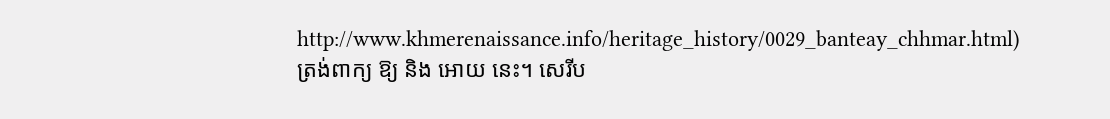http://www.khmerenaissance.info/heritage_history/0029_banteay_chhmar.html)
ត្រង់ពាក្យ ឱ្យ និង អោយ នេះ។ សេរីប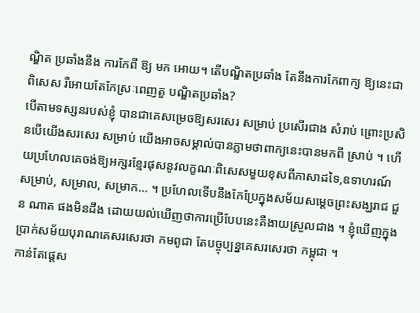ណ្ឌិត ប្រឆាំងនឹង ការកែពី ឱ្យ មក អោយ។ តើបណ្ឌិតប្រឆាំង តែនឹងការកែពាក្យ ឱ្យនេះជាពិសេស រឺអោយតែកែស្រៈពេញតួ បណ្ឌិតប្រឆាំង?
បើតាមទស្សនរបស់ខ្ញុំ បានជាគេសម្រេចឱ្យសរសេរ សម្រាប់ ប្រសើរជាង សំរាប់ ព្រោះប្រសិនបើយើងសរសេរ សម្រាប់ យើងអាចសម្គាល់បានភ្លាមថាពាក្យនេះបានមកពី ស្រាប់ ។ ហើយប្រហែលគេចង់ឱ្យអក្សរខ្មែរផុសនូវលក្ខណៈពិសេសមួយខុសពីភាសាដទៃ,ឧទាហរណ៍ សម្រាប់, សម្រាល, សម្រាក… ។ ប្រហែលទើបនឹងកែប្រែក្នុងសម័យសម្ដេចព្រះសង្ឃរាជ ជួន ណាត ផងមិនដឹង ដោយយល់ឃើញថាការប្រើបែបនេះគឺងាយស្រួលជាង ។ ខ្ញុំឃើញក្នុងប្រាក់សម័យបុរាណគេសរសេរថា កមពូជា តែបច្ចុប្បន្នគេសរសេរថា កម្ពុជា ។
កាន់តែផ្ដេស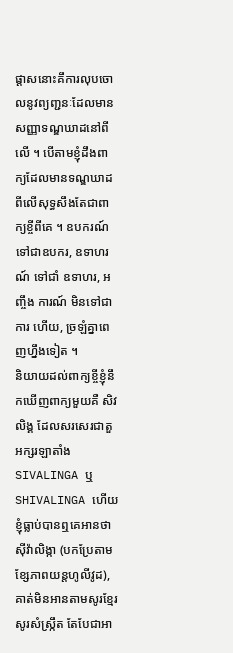ផ្ដាសនោះគឹការលុបចោលនូវព្យញ្ជនៈដែលមានសញ្ញាទណ្ឌឃាដនៅពីលើ ។ បើតាមខ្ញុំដឹងពាក្យដែលមានទណ្ឌឃាដពីលើសុទ្ធសឹងតែជាពាក្យខ្ចីពីគេ ។ ឧបករណ៍ ទៅជាឧបករ, ឧទាហរណ៍ ទៅជាំ ឧទាហរ, អញ្ចឹង ការណ៍ មិនទៅជា ការ ហើយ, ច្រឡំគ្នាពេញហ្នឹងទៀត ។
និយាយដល់ពាក្យខ្ចីខ្ញុំនឹកឃើញពាក្យមួយគឺ សិវលិង្គ ដែលសរសេរជាតួអក្សរឡាតាំង SIVALINGA ឬ SHIVALINGA ហើយខ្ញុំធ្លាប់បានឮគេអានថា ស៊ីវ៉ាលិង្កា (បកប្រែតាមខ្សែភាពយន្តហូលីវូដ), គាត់មិនអានតាមសូរខ្មែរ សូរសំស្ក្រឹត តែបែជាអា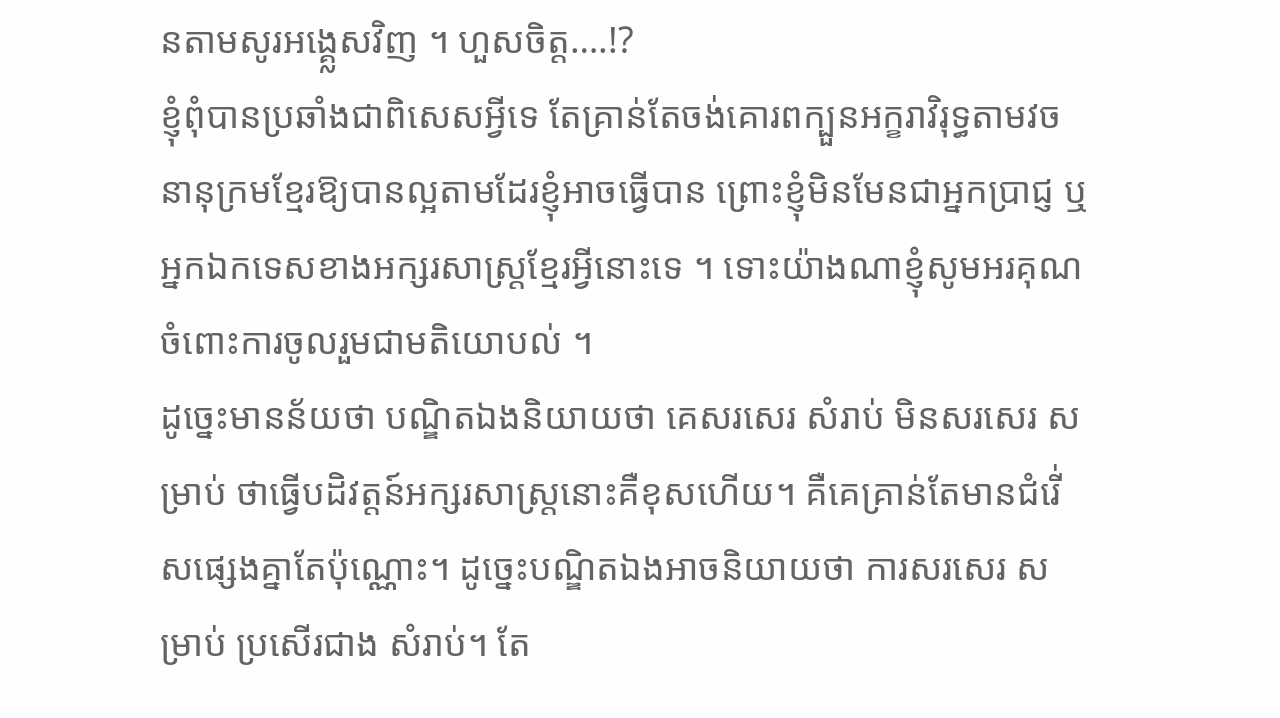នតាមសូរអង្គ្លេសវិញ ។ ហួសចិត្ត….!?
ខ្ញុំពុំបានប្រឆាំងជាពិសេសអ្វីទេ តែគ្រាន់តែចង់គោរពក្បួនអក្ខរាវិរុទ្ធតាមវចនានុក្រមខ្មែរឱ្យបានល្អតាមដែរខ្ញុំអាចធ្វើបាន ព្រោះខ្ញុំមិនមែនជាអ្នកប្រាជ្ញ ឬអ្នកឯកទេសខាងអក្សរសាស្ត្រខ្មែរអ្វីនោះទេ ។ ទោះយ៉ាងណាខ្ញុំសូមអរគុណចំពោះការចូលរួមជាមតិយោបល់ ។
ដូច្នេះមានន័យថា បណ្ឌិតឯងនិយាយថា គេសរសេរ សំរាប់ មិនសរសេរ សម្រាប់ ថាធ្វើបដិវត្តន៍អក្សរសាស្ត្រនោះគឺខុសហើយ។ គឺគេគ្រាន់តែមានជំរើ់សផ្សេងគ្នាតែប៉ុណ្ណោះ។ ដូច្នេះបណ្ឌិតឯងអាចនិយាយថា ការសរសេរ សម្រាប់ ប្រសើរជាង សំរាប់។ តែ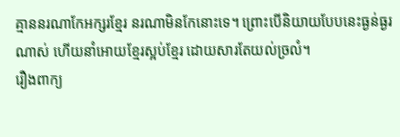គ្មាននរណាកែអក្សរខ្មែរ នរណាមិនកែនោះទេ។ ព្រោះបើនិយាយបែបនេះធ្ងន់ធ្ងរណាស់ ហើយនាំអោយខ្មែរស្អប់ខ្មែរ ដោយសារតែយល់ច្រលំ។
រឿងពាក្យ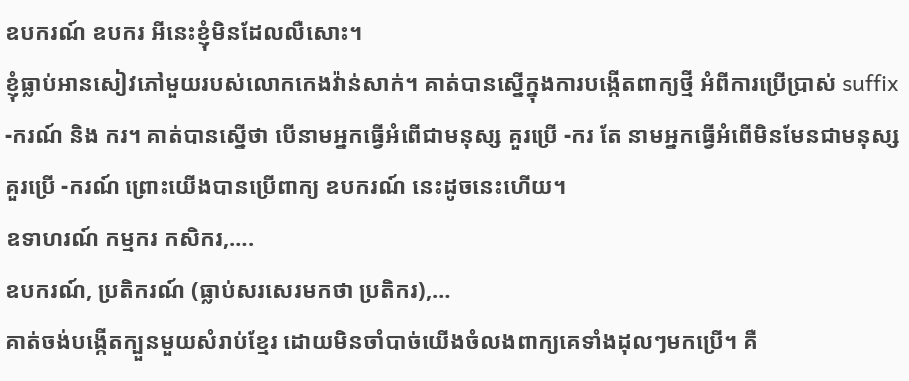ឧបករណ៍ ឧបករ អីនេះខ្ញុំមិនដែលលឺសោះ។
ខ្ញុំធ្លាប់អានសៀវភៅមួយរបស់លោកកេងវ៉ាន់សាក់។ គាត់បានស្នើក្នុងការបង្កើតពាក្យថ្មី អំពីការប្រើប្រាស់ suffix -ករណ៍ និង ករ។ គាត់បានស្នើថា បើនាមអ្នកធ្វើអំពើជាមនុស្ស គួរប្រើ -ករ តែ នាមអ្នកធ្វើអំពើមិនមែនជាមនុស្សគួរប្រើ -ករណ៍ ព្រោះយើងបានប្រើពាក្យ ឧបករណ៍ នេះដូចនេះហើយ។
ឧទាហរណ៍ កម្មករ កសិករ,….
ឧបករណ៍, ប្រតិករណ៍ (ធ្លាប់សរសេរមកថា ប្រតិករ),…
គាត់ចង់បង្កើតក្បួនមួយសំរាប់ខ្មែរ ដោយមិនចាំបាច់យើងចំលងពាក្យគេទាំងដុលៗមកប្រើ។ គឺ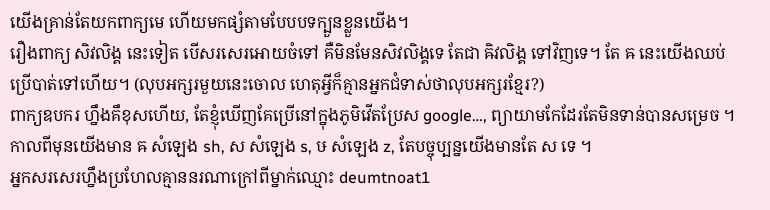យើងគ្រាន់តែយកពាក្យមេ ហើយមកផ្សំតាមបែបបទក្បួនខ្លួនយើង។
រឿងពាក្យ សិវលិង្គ នេះទៀត បើសរសេរអោយចំទៅ គឺមិនមែនសិវលិង្គទេ តែជា ឝិវលិង្គ ទៅវិញទេ។ តែ ឝ នេះយើងឈប់ប្រើបាត់ទៅហើយ។ (លុបអក្សរមួយនេះចោល ហេតុអ្វីក៏គ្មានអ្នកជំទាស់ថាលុបអក្សរខ្មែរ?)
ពាក្យឧបករ ហ្នឹងគឹខុសហើយ, តែខ្ញុំឃើញគែប្រើនៅក្នុងភូមិវើតប្រែស google…, ព្យាយាមកែដែរតែមិនទាន់បានសម្រេច ។
កាលពីមុនយើងមាន ឝ សំឡេង sh, ស សំឡេង s, ឞ សំឡេង z, តែបច្ចុប្បន្នយើងមានតែ ស ទេ ។
អ្នកសរសេរហ្នឹងប្រហែលគ្មាននរណាក្រៅពីម្នាក់ឈ្មោះ deumtnoat1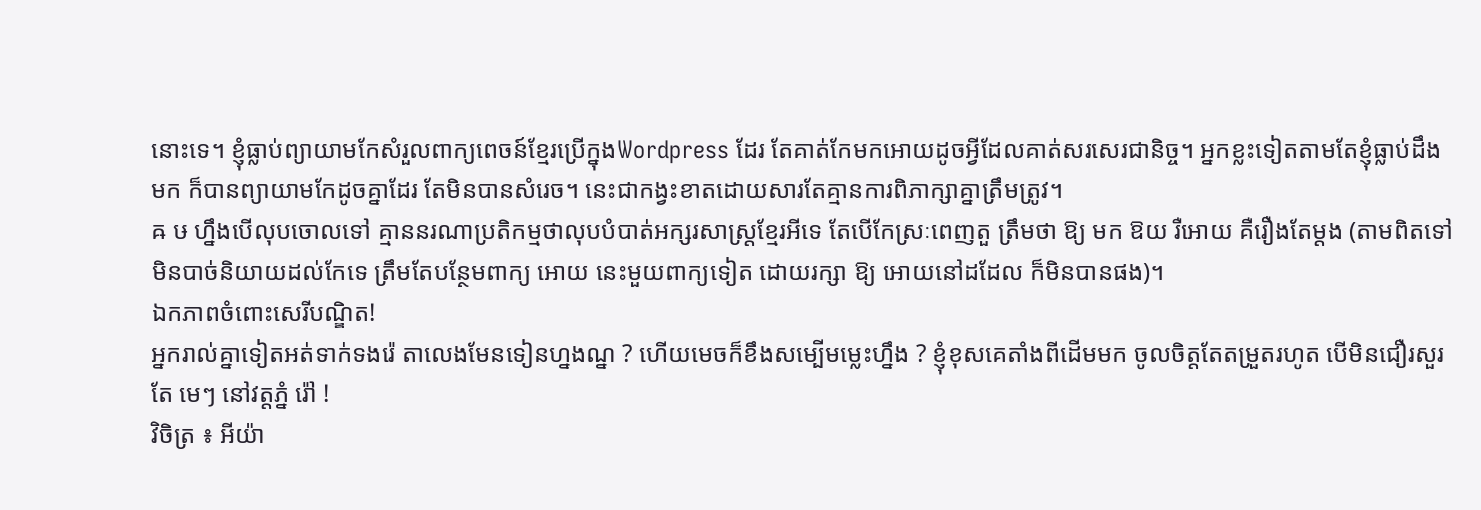នោះទេ។ ខ្ញុំធ្លាប់ព្យាយាមកែសំរួលពាក្យពេចន៍ខ្មែរប្រើក្នុងWordpress ដែរ តែគាត់កែមកអោយដូចអ្វីដែលគាត់សរសេរជានិច្ច។ អ្នកខ្លះទៀតតាមតែខ្ញុំធ្លាប់ដឹងមក ក៏បានព្យាយាមកែដូចគ្នាដែរ តែមិនបានសំរេច។ នេះជាកង្វះខាតដោយសារតែគ្មានការពិភាក្សាគ្នាត្រឹមត្រូវ។
ឝ ឞ ហ្នឹងបើលុបចោលទៅ គ្មាននរណាប្រតិកម្មថាលុបបំបាត់អក្សរសាស្ត្រខ្មែរអីទេ តែបើកែស្រៈពេញតួ ត្រឹមថា ឱ្យ មក ឱយ រឺអោយ គឺរឿងតែម្តង (តាមពិតទៅមិនបាច់និយាយដល់កែទេ ត្រឹមតែបន្ថែមពាក្យ អោយ នេះមួយពាក្យទៀត ដោយរក្សា ឱ្យ អោយនៅដដែល ក៏មិនបានផង)។
ឯកភាពចំពោះសេរីបណ្ឌិត!
អ្នករាល់គ្នាទៀតអត់ទាក់ទងរ៉េ តាលេងមែនទៀនហ្នងណ្ន ? ហើយមេចក៏ខឹងសម្បើមម្លេះហ្នឹង ? ខ្ញុំខុសគេតាំងពីដើមមក ចូលចិត្តតែតម្រួតរហូត បើមិនជឿរសួរតែ មេៗ នៅវត្តភ្នំ រ៉ៅ !
វិចិត្រ ៖ អីយ៉ា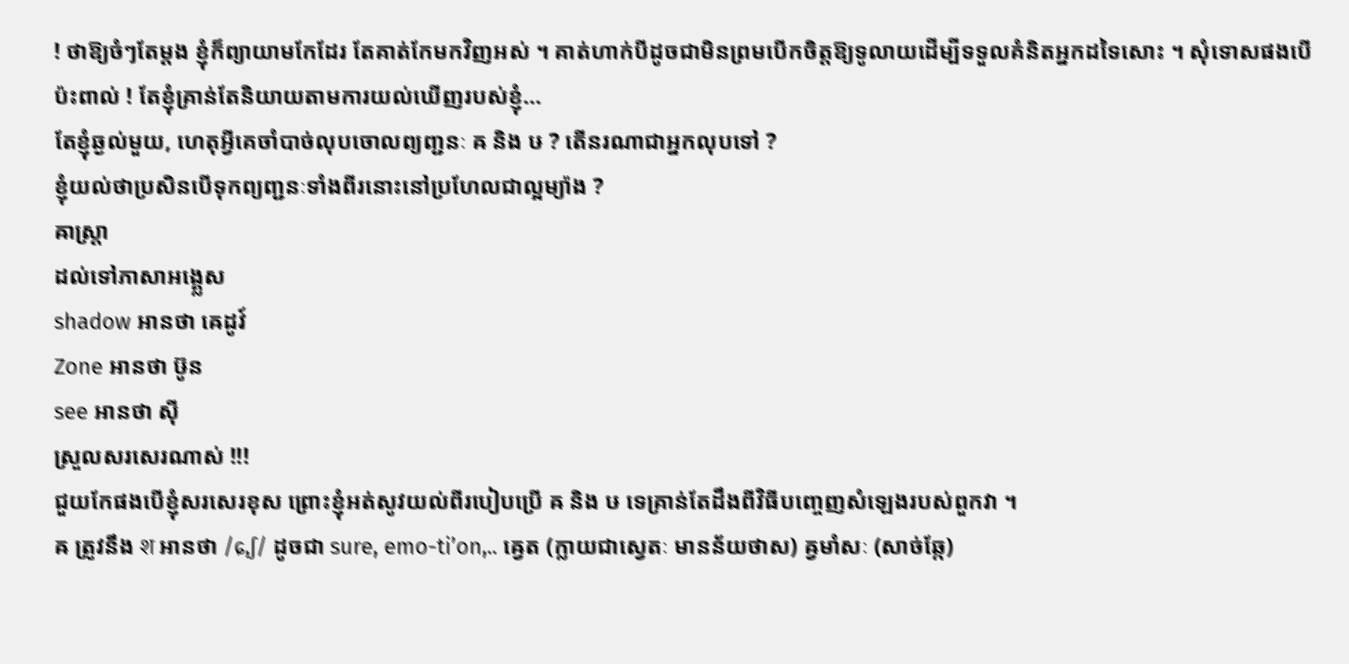! ថាឱ្យចំៗតែម្ដង ខ្ញុំក៏ព្យាយាមកែដែរ តែគាត់កែមកវិញអស់ ។ គាត់ហាក់បីដូចជាមិនព្រមបើកចិត្តឱ្យទូលាយដើម្បីទទួលគំនិតអ្នកដទៃសោះ ។ សុំទោសផងបើប៉ះពាល់ ! តែខ្ញុំគ្រាន់តែនិយាយតាមការយល់ឃើញរបស់ខ្ញុំ…
តែខ្ញុំឆ្ងល់មួយ, ហេតុអ្វីគេចាំបាច់លុបចោលព្យញ្ជនៈ ឝ និង ឞ ? តើនរណាជាអ្នកលុបទៅ ?
ខ្ញុំយល់ថាប្រសិនបើទុកព្យញ្ជនៈទាំងពីរនោះនៅប្រហែលជាល្អម្យ៉ាង ?
ឝាស្ត្រា
ដល់ទៅភាសាអង្គ្លេស
shadow អានថា ឝេដូវ៍
Zone អានថា ឞ៊ូន
see អានថា ស៊ី
ស្រួលសរសេរណាស់ !!!
ជួយកែផងបើខ្ញុំសរសេរខុស ព្រោះខ្ញុំអត់សូវយល់ពីរបៀបប្រើ ឝ និង ឞ ទេគ្រាន់តែដឹងពីវិធីបញ្ចេញសំឡេងរបស់ពួកវា ។
ឝ ត្រូវនឹង श អានថា /ɕ,ʃ/ ដូចជា sure, emo-ti’on,.. ឝ្វេត (ក្លាយជាស្វេតៈ មានន័យថាស) ឝ្វមាំសៈ (សាច់ឆ្កែ)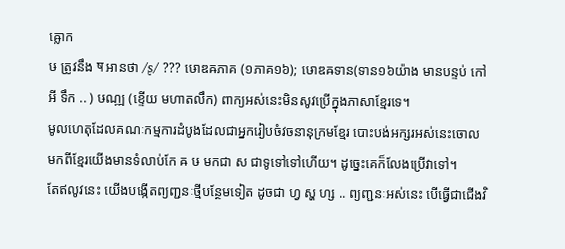ឝ្លោក
ឞ ត្រូវនឹង ष អានថា /ʂ/ ??? ឞោឌឝភាគ (១ភាគ១៦); ឞោឌឝទាន(ទាន១៦យ៉ាង មានបន្ទប់ កៅអី ទឹក .. ) ឞណ្ឍ (ខ្ទើយ មហាតលឹក) ពាក្យអស់នេះមិនសូវប្រើក្នុងភាសាខ្មែរទេ។
មូលហេតុដែលគណៈកម្មការដំបូងដែលជាអ្នករៀបចំវចនានុក្រមខ្មែរ បោះបង់អក្សរអស់នេះចោល មកពីខ្មែរយើងមានទំលាប់កែ ឝ ឞ មកជា ស ជាទូទៅទៅហើយ។ ដូច្នេះគេក៏លែងប្រើវាទៅ។
តែឥលូវនេះ យើងបង្កើតព្យញ្ជនៈថ្មីបន្ថែមទៀត ដូចជា ហ្វ ស្ហ ហ្ស .. ព្យញ្ជនៈអស់នេះ បើធ្វើជាជើងវិ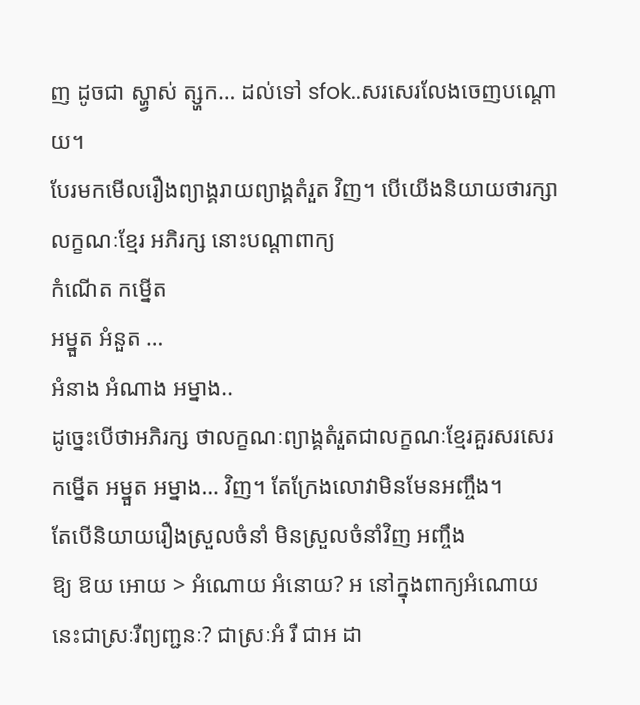ញ ដូចជា ស្ហ្វាស់ ត្ស្ហក… ដល់ទៅ sfok..សរសេរលែងចេញបណ្តោយ។
បែរមកមើលរឿងព្យាង្គរាយព្យាង្គតំរួត វិញ។ បើយើងនិយាយថារក្សាលក្ខណៈខ្មែរ អភិរក្ស នោះបណ្តាពាក្យ
កំណើត កម្នើត
អម្នួត អំនួត …
អំនាង អំណាង អម្នាង..
ដូច្នេះបើថាអភិរក្ស ថាលក្ខណៈព្យាង្គតំរួតជាលក្ខណៈខ្មែរគួរសរសេរ កម្នើត អម្នួត អម្នាង… វិញ។ តែក្រែងលោវាមិនមែនអញ្ចឹង។
តែបើនិយាយរឿងស្រួលចំនាំ មិនស្រួលចំនាំវិញ អញ្ចឹង
ឱ្យ ឱយ អោយ > អំណោយ អំនោយ? អ នៅក្នុងពាក្យអំណោយ នេះជាស្រៈរឺព្យញ្ជនៈ? ជាស្រៈអំ រឺ ជាអ ដា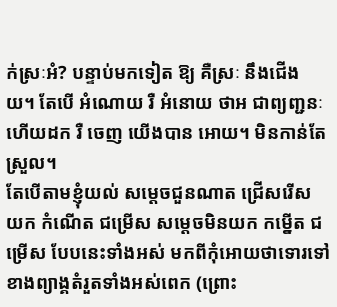ក់ស្រៈអំ? បន្ទាប់មកទៀត ឱ្យ គឺស្រៈ នឹងជើង យ។ តែបើ អំណោយ រឺ អំនោយ ថាអ ជាព្យញ្ជនៈ ហើយដក រឺ ចេញ យើងបាន អោយ។ មិនកាន់តែស្រួល។
តែបើតាមខ្ញុំយល់ សម្តេចជួនណាត ជ្រើសរើស យក កំណើត ជម្រើស សម្តេចមិនយក កម្នើត ជម្រើស បែបនេះទាំងអស់ មកពីកុំអោយថាទោរទៅខាងព្យាង្គតំរួតទាំងអស់ពេក (ព្រោះ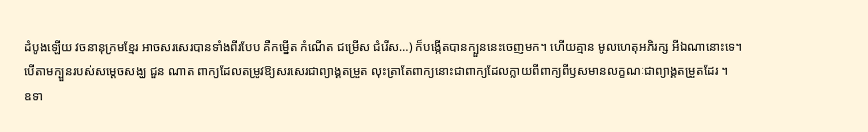ដំបូងឡើយ វចនានុក្រមខ្មែរ អាចសរសេរបានទាំងពីរបែប គឺកម្នើត កំណើត ជម្រើស ជំរើស…) ក៏បង្កើតបានក្បួននេះចេញមក។ ហើយគ្មាន មូលហេតុអភិរក្ស អីឯណានោះទេ។
បើតាមក្បួនរបស់សម្ដេចសង្ឃ ជួន ណាត ពាក្យដែលតម្រូវឱ្យសរសេរជាព្យាង្គតម្រួត លុះត្រាតែពាក្យនោះជាពាក្យដែលក្លាយពីពាក្យពីឫសមានលក្ខណៈជាព្យាង្គតម្រួតដែរ ។
ឧទា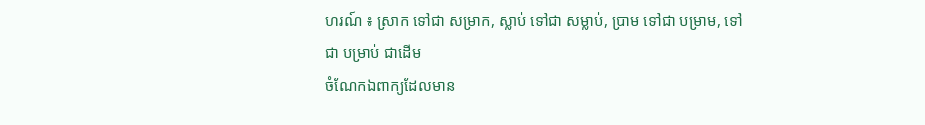ហរណ៍ ៖ ស្រាក ទៅជា សម្រាក, ស្លាប់ ទៅជា សម្លាប់, ប្រាម ទៅជា បម្រាម, ទៅជា បម្រាប់ ជាដើម
ចំណែកឯពាក្យដែលមាន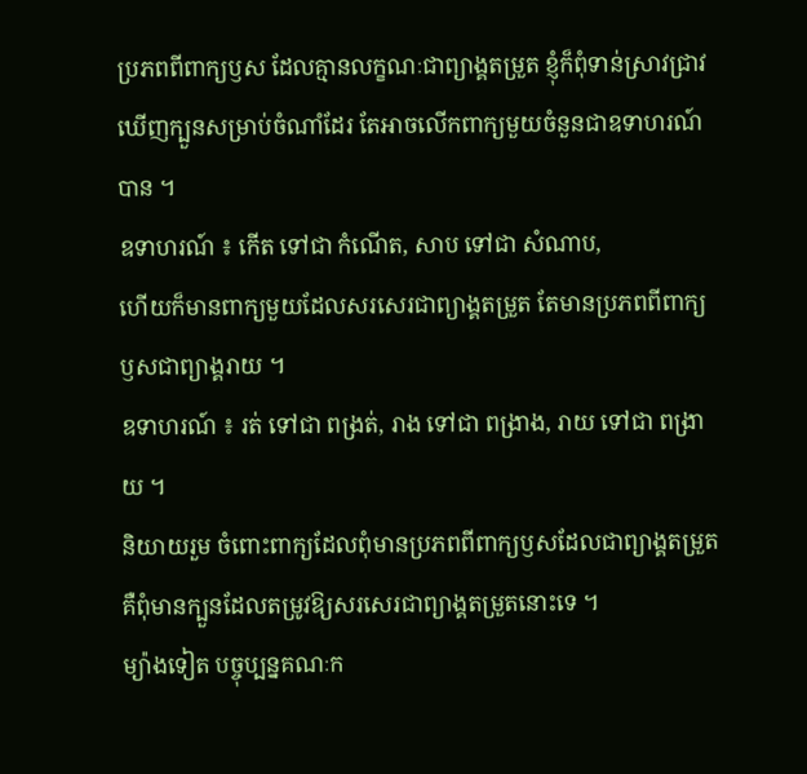ប្រភពពីពាក្យឫស ដែលគ្មានលក្ខណៈជាព្យាង្គតម្រួត ខ្ញុំក៏ពុំទាន់ស្រាវជ្រាវឃើញក្បួនសម្រាប់ចំណាំដែរ តែអាចលើកពាក្យមួយចំនួនជាឧទាហរណ៍បាន ។
ឧទាហរណ៍ ៖ កើត ទៅជា កំណើត, សាប ទៅជា សំណាប,
ហើយក៏មានពាក្យមួយដែលសរសេរជាព្យាង្គតម្រួត តែមានប្រភពពីពាក្យឫសជាព្យាង្គរាយ ។
ឧទាហរណ៍ ៖ រត់ ទៅជា ពង្រត់, រាង ទៅជា ពង្រាង, រាយ ទៅជា ពង្រាយ ។
និយាយរួម ចំពោះពាក្យដែលពុំមានប្រភពពីពាក្យឫសដែលជាព្យាង្គតម្រួត គឺពុំមានក្បួនដែលតម្រូវឱ្យសរសេរជាព្យាង្គតម្រួតនោះទេ ។
ម្យ៉ាងទៀត បច្ចុប្បន្នគណៈក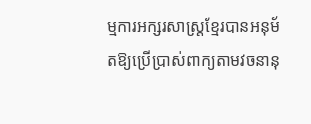ម្មការអក្សរសាស្ត្រខ្មែរបានអនុម័តឱ្យប្រើប្រាស់ពាក្យតាមវចនានុ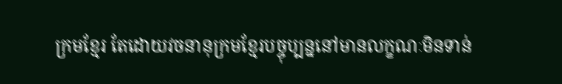ក្រមខ្មែរ តែដោយវចនានុក្រមខ្មែរបច្ចុប្បន្ននៅមានលក្ខណៈមិនទាន់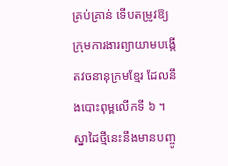គ្រប់គ្រាន់ ទើបតម្រូវឱ្យក្រុមការងារព្យាយាមបង្កើតវចនានុក្រមខ្មែរ ដែលនឹងបោះពុម្ពលើកទី ៦ ។ ស្នាដៃថ្មីនេះនឹងមានបញ្ចូ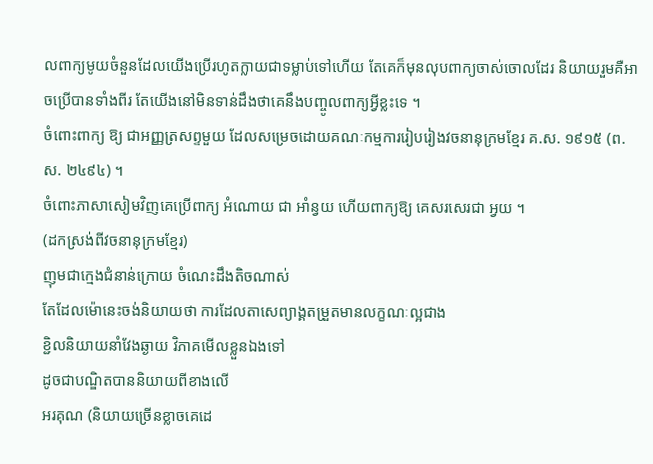លពាក្យមូយចំនួនដែលយើងប្រើរហូតក្លាយជាទម្លាប់ទៅហើយ តែគេក៏មុនលុបពាក្យចាស់ចោលដែរ និយាយរួមគឺអាចប្រើបានទាំងពីរ តែយើងនៅមិនទាន់ដឹងថាគេនឹងបញ្ចូលពាក្យអ្វីខ្លះទេ ។
ចំពោះពាក្យ ឱ្យ ជាអញ្ញត្រសព្ទមួយ ដែលសម្រេចដោយគណៈកម្មការរៀបរៀងវចនានុក្រមខ្មែរ គ.ស. ១៩១៥ (ព.ស. ២៤៩៤) ។
ចំពោះភាសាសៀមវិញគេប្រើពាក្យ អំណោយ ជា អាំន្វយ ហើយពាក្យឱ្យ គេសរសេរជា អ្វយ ។
(ដកស្រង់ពីវចនានុក្រមខ្មែរ)
ញុមជាក្មេងជំនាន់ក្រោយ ចំណេះដឹងតិចណាស់
តែដែលម៉ោនេះចង់និយាយថា ការដែលតាសេព្យាង្គតម្រួតមានលក្ខណៈល្អជាង
ខ្ជិលនិយាយនាំវែងឆ្ងាយ វិភាគមើលខ្លួនឯងទៅ
ដូចជាបណ្ឌិតបាននិយាយពីខាងលើ
អរគុណ (និយាយច្រើនខ្លាចគេដេ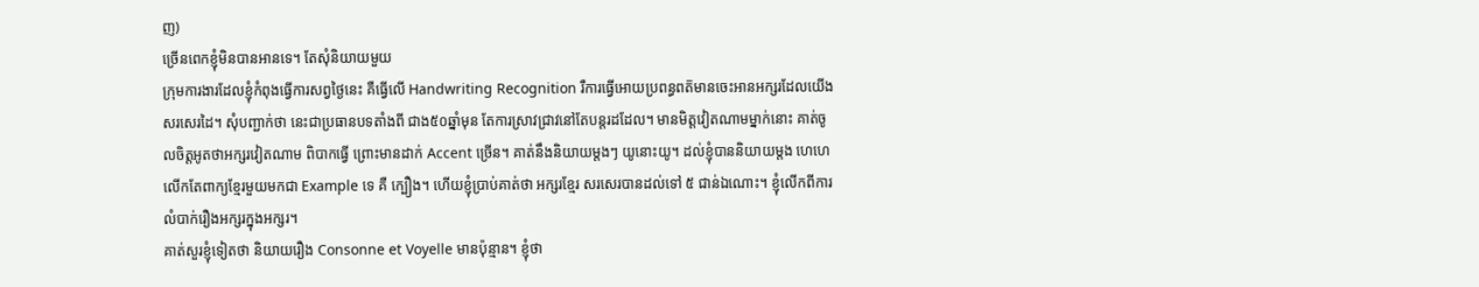ញ)
ច្រើនពេកខ្ញុំមិនបានអានទេ។ តែសុំនិយាយមួយ
ក្រុមការងារដែលខ្ញុំកំពុងធ្វើការសព្វថ្ងៃនេះ គឺធ្វើលើ Handwriting Recognition រឺការធ្វើអោយប្រពន្ធពត៑មានចេះអានអក្សរដែលយើងសរសេរដៃ។ សុំបញ្ជាក់ថា នេះជាប្រធានបទតាំងពី ជាង៥០ឆ្នាំមុន តែការស្រាវជ្រាវនៅតែបន្តរដដែល។ មានមិត្តវៀតណាមម្នាក់នោះ គាត់ចូលចិត្តអូតថាអក្សរវៀតណាម ពិបាកធ្វើ ព្រោះមានដាក់ Accent ច្រើន។ គាត់នឹងនិយាយម្តងៗ យូនោះយូ។ ដល់ខ្ញុំបាននិយាយម្តង ហេហេ លើកតែពាក្យខ្មែរមួយមកជា Example ទេ គឺ ក្បឿង។ ហើយខ្ញុំប្រាប់គាត់ថា អក្សរខ្មែរ សរសេរបានដល់ទៅ ៥ ជាន់ឯណោះ។ ខ្ញុំលើកពីការលំបាក់រឿងអក្សរក្នុងអក្សរ។
គាត់សួរខ្ញុំទៀតថា និយាយរឿង Consonne et Voyelle មានប៉ុន្មាន។ ខ្ញុំថា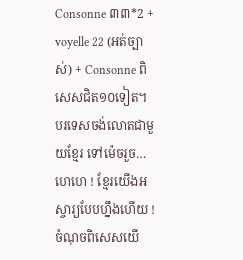Consonne ៣៣*2 + voyelle 22 (អត់ច្បាស់) + Consonne ពិសេសជិត១០ទៀត។
បរទេសចង់លោតជាមួយខ្មែរ ទៅម៉េចរួច…
ហេហេ ! ខ្មែរយើងអស្ចារ្យបែបហ្នឹងហើយ ! ចំណុចពិសេសយើ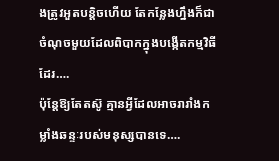ងត្រូវអួតបន្តិចហើយ តែកន្លែងហ្នឹងក៏ជាចំណុចមួយដែលពិបាកក្នុងបង្កើតកម្មវិធីដែរ….
ប៉ុន្តែឱ្យតែតស៊ូ គ្មានអ្វីដែលអាចរារាំងកម្លាំងឆន្ទៈរបស់មនុស្សបានទេ….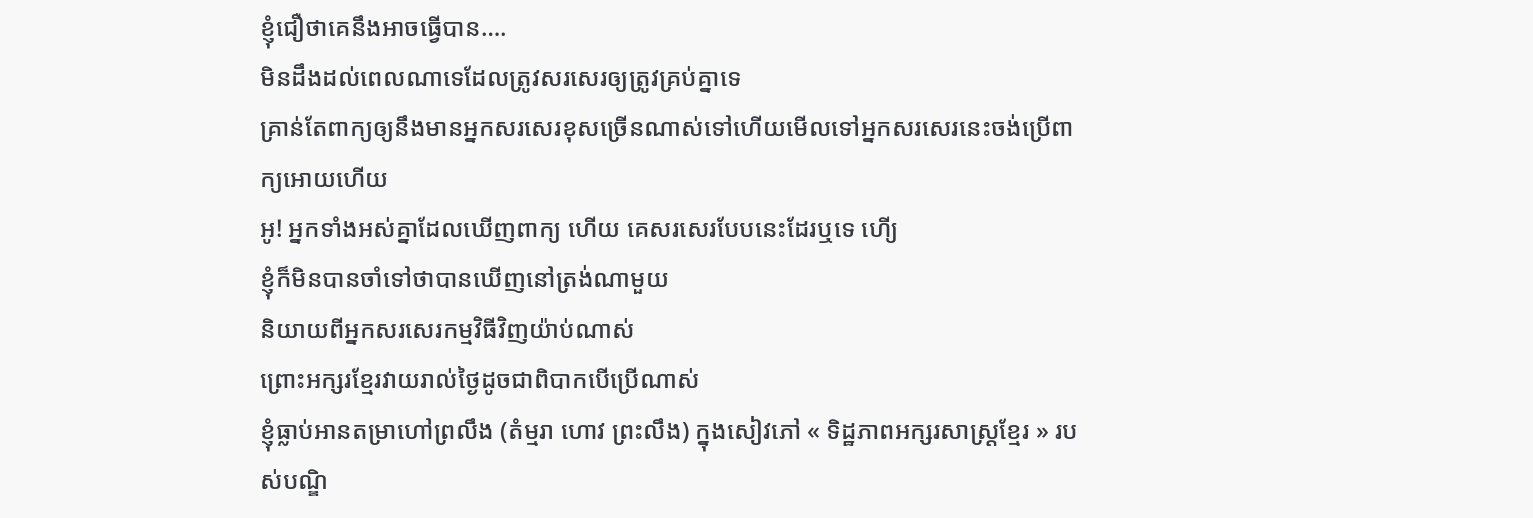ខ្ញុំជឿថាគេនឹងអាចធ្វើបាន….
មិនដឹងដល់ពេលណាទេដែលត្រូវសរសេរឲ្យត្រូវគ្រប់គ្នាទេ
គ្រាន់តែពាក្យឲ្យនឹងមានអ្នកសរសេរខុសច្រើនណាស់ទៅហើយមើលទៅអ្នកសរសេរនេះចង់ប្រើពាក្យអោយហើយ
អូ! អ្នកទាំងអស់គ្នាដែលឃើញពាក្យ ហើយ គេសរសេរបែបនេះដែរឬទេ ហើ្យ
ខ្ញុំក៏មិនបានចាំទៅថាបានឃើញនៅត្រង់ណាមួយ
និយាយពីអ្នកសរសេរកម្មវិធីវិញយ៉ាប់ណាស់
ព្រោះអក្សរខ្មែរវាយរាល់ថ្ងៃដូចជាពិបាកបើប្រើណាស់
ខ្ញុំធ្លាប់អានតម្រាហៅព្រលឹង (តំម្មរា ហោវ ព្រះលឹង) ក្នុងសៀវភៅ « ទិដ្ឋភាពអក្សរសាស្ត្រខ្មែរ » របស់បណ្ឌិ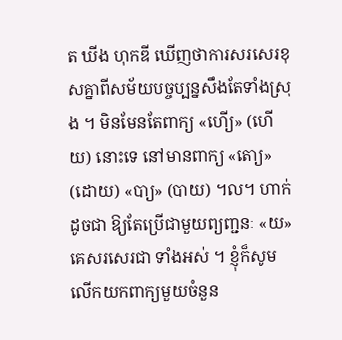ត ឃីង ហុកឌី ឃើញថាការសរសេរខុសគ្នាពីសម័យបច្ចប្បន្នសឹងតែទាំងស្រុង ។ មិនមែនតែពាក្យ «ហើ្យ» (ហើយ) នោះទេ នៅមានពាក្យ «តោ្យ» (ដោយ) «បា្យ» (បាយ) ។ល។ ហាក់ដូចជា ឱ្យតែប្រើជាមួយព្យញ្ជនៈ «យ» គេសរសេរជា ទាំងអស់ ។ ខ្ញុំក៏សូមលើកយកពាក្យមួយចំនួន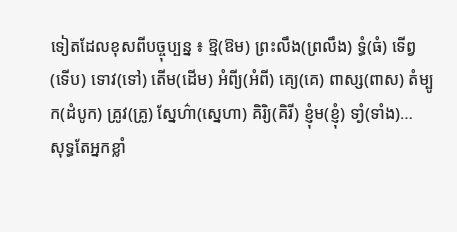ទៀតដែលខុសពីបច្ចុប្បន្ន ៖ ឱ្ម(ឱម) ព្រះលឹង(ព្រលឹង) ទ្ធំ(ធំ) ទើព្វ(ទើប) ទោវ(ទៅ) តើម(ដើម) អំពី្យ(អំពី) គេ្យ(គេ) ពាស្ស(ពាស) តំម្បូក(ដំបូក) គ្រូវ(គ្រូ) ស្នែហ៌ា(ស្នេហា) គិរិ្យ(គិរី) ខ្ញុំម(ខ្ញុំ) ទាំ្ង(ទាំង)…
សុទ្ធតែអ្នកខ្លាំ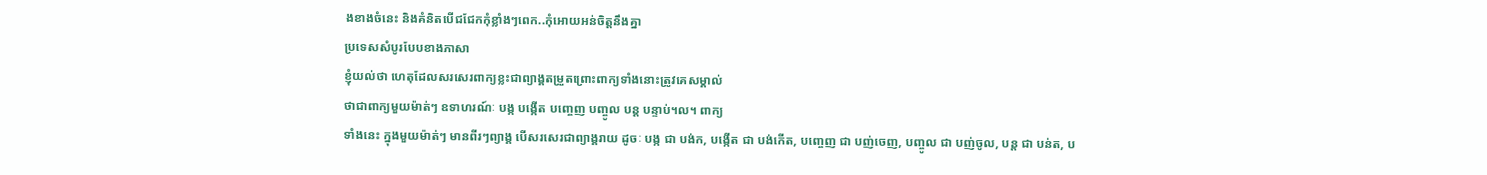ងខាងចំនេះ និងគំនិតបើជជែកកុំខ្លាំងៗពេក..កុំអោយអន់ចិត្តនឹងគ្នា
ប្រទេសសំបូរបែបខាងភាសា
ខ្ញុំយល់ថា ហេតុដែលសរសេរពាក្យខ្លះជាព្យាង្គតម្រួតព្រោះពាក្យទាំងនោះត្រូវគេសម្គាល់
ថាជាពាក្យមួយម៉ាត់ៗ ឧទាហរណ៍ៈ បង្ក បង្កើត បញ្ចេញ បញ្ចូល បន្ត បន្ទាប់។ល។ ពាក្យ
ទាំងនេះ ក្នុងមួយម៉ាត់ៗ មានពីរៗព្យាង្គ បើសរសេរជាព្យាង្គរាយ ដូចៈ បង្ក ជា បង់ក, បង្កើត ជា បង់កើត, បញ្ចេញ ជា បញ់ចេញ, បញ្ចូល ជា បញ់ចូល, បន្ត ជា បន់ត, ប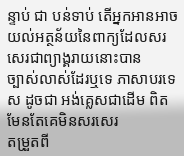ន្ទាប់ ជា បន់ទាប់ តើអ្នកអានអាចយល់អត្ថន័យនៃពាក្យដែលសរសេរជាព្យាង្គរាយនោះបាន
ច្បាស់លាស់ដែរឬទេ ភាសាបរទេស ដូចជា អង់គ្លេសជាដើម ពិតមែនតែគេមិនសរសេរ
តម្រួតពី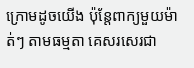ក្រោមដូចយើង ប៉ុន្តែពាក្យមួយម៉ាត់ៗ តាមធម្មតា គេសរសេរជា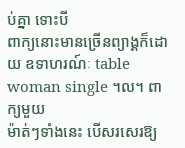ប់គ្នា ទោះបី
ពាក្យនោះមានច្រើនព្យាង្គក៏ដោយ ឧទាហរណ៍ៈ table woman single ។ល។ ពាក្យមួយ
ម៉ាត់ៗទាំងនេះ បើសរសេរឱ្យ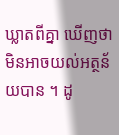ឃ្លាតពីគ្នា ឃើញថា មិនអាចយល់អត្ថន័យបាន ។ ដូ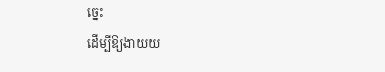ច្នេះ
ដើម្បីឱ្យងាយយ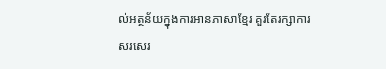ល់អត្ថន័យក្នុងការអានភាសាខ្មែរ គួរតែរក្សាការសរសេរ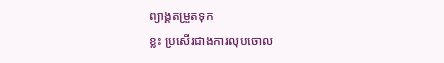ព្យាង្គតម្រួតទុក
ខ្លះ ប្រសើរជាងការលុបចោល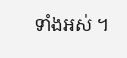ទាំងអស់ ។